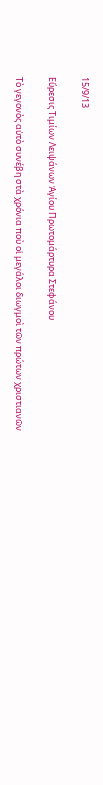15/9/13

Εὕρεσις Τιμίων Λειψάνων Ἁγίου Πρωτομάρτυρα Στεφάνου

Τὸ γεγονὸς αὐτὸ συνέβη στὰ χρόνια ποὺ οἱ μεγάλοι διωγμοὶ τῶν πρώτων χριστιανῶν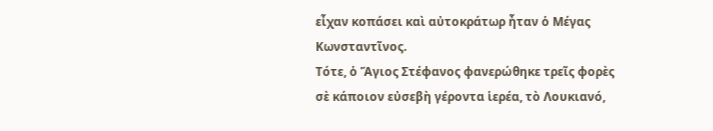εἶχαν κοπάσει καὶ αὐτοκράτωρ ἦταν ὁ Μέγας Κωνσταντῖνος.
Τότε, ὁ Ἅγιος Στέφανος φανερώθηκε τρεῖς φορὲς σὲ κάποιον εὐσεβὴ γέροντα ἱερέα, τὸ Λουκιανό,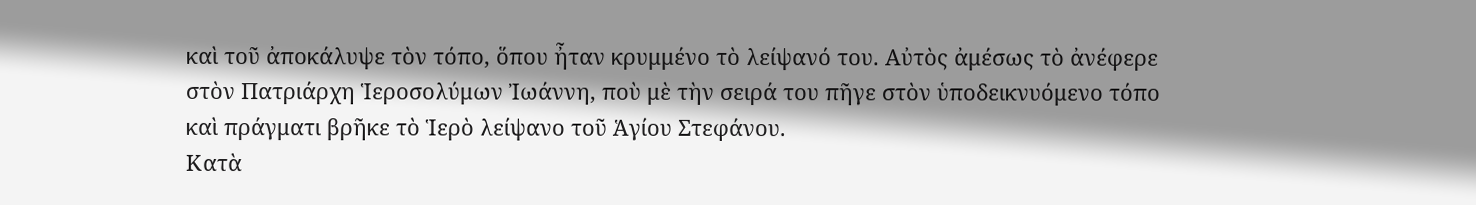καὶ τοῦ ἀποκάλυψε τὸν τόπο, ὅπου ἦταν κρυμμένο τὸ λείψανό του. Αὐτὸς ἀμέσως τὸ ἀνέφερε στὸν Πατριάρχη Ἱεροσολύμων Ἰωάννη, ποὺ μὲ τὴν σειρά του πῆγε στὸν ὑποδεικνυόμενο τόπο καὶ πράγματι βρῆκε τὸ Ἱερὸ λείψανο τοῦ Ἁγίου Στεφάνου.
Κατὰ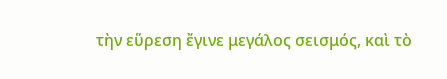τὴν εὕρεση ἔγινε μεγάλος σεισμός, καὶ τὸ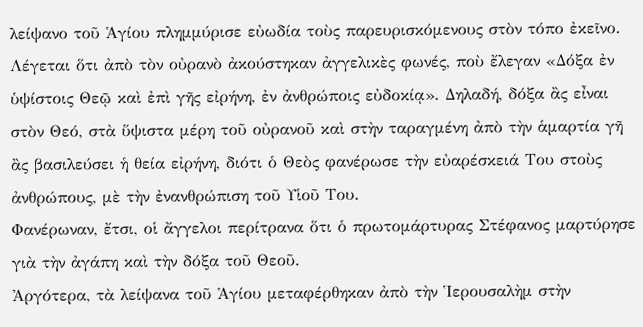λείψανο τοῦ Ἁγίου πλημμύρισε εὐωδία τοὺς παρευρισκόμενους στὸν τόπο ἐκεῖνο. Λέγεται ὅτι ἀπὸ τὸν οὐρανὸ ἀκούστηκαν ἀγγελικὲς φωνές, ποὺ ἔλεγαν «Δόξα ἐν ὑψίστοις Θεῷ καὶ ἐπὶ γῆς εἰρήνη, ἐν ἀνθρώποις εὐδοκίᾳ». Δηλαδή, δόξα ἂς εἶναι στὸν Θεό, στὰ ὕψιστα μέρη τοῦ οὐρανοῦ καὶ στὴν ταραγμένη ἀπὸ τὴν ἁμαρτία γῆ ἂς βασιλεύσει ἡ θεία εἰρήνη, διότι ὁ Θεὸς φανέρωσε τὴν εὐαρέσκειά Του στοὺς ἀνθρώπους, μὲ τὴν ἐνανθρώπιση τοῦ Υἱοῦ Του.
Φανέρωναν, ἔτσι, οἱ ἄγγελοι περίτρανα ὅτι ὁ πρωτομάρτυρας Στέφανος μαρτύρησε γιὰ τὴν ἀγάπη καὶ τὴν δόξα τοῦ Θεοῦ.
Ἀργότερα, τὰ λείψανα τοῦ Ἁγίου μεταφέρθηκαν ἀπὸ τὴν Ἱερουσαλὴμ στὴν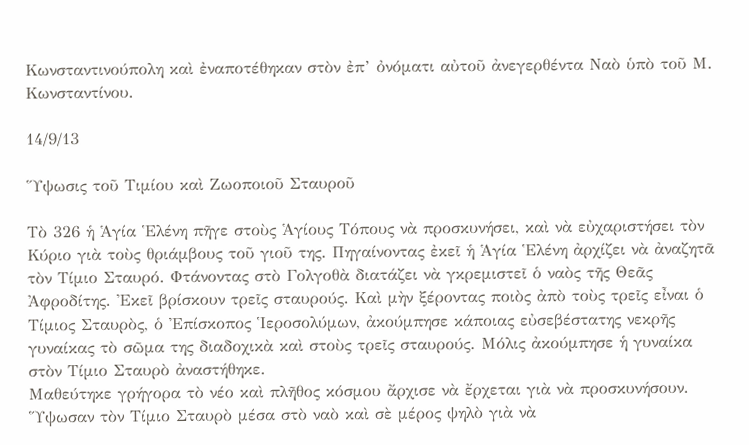Κωνσταντινούπολη καὶ ἐναποτέθηκαν στὸν ἐπ’ ὀνόματι αὐτοῦ ἀνεγερθέντα Ναὸ ὑπὸ τοῦ Μ. Κωνσταντίνου.

14/9/13

Ὕψωσις τοῦ Τιμίου καὶ Ζωοποιοῦ Σταυροῦ

Τὸ 326 ἡ Ἁγία Ἑλένη πῆγε στοὺς Ἁγίους Τόπους νὰ προσκυνήσει, καὶ νὰ εὐχαριστήσει τὸν Κύριο γιὰ τοὺς θριάμβους τοῦ γιοῦ της. Πηγαίνοντας ἐκεῖ ἡ Ἁγία Ἑλένη ἀρχίζει νὰ ἀναζητᾶ τὸν Τίμιο Σταυρό. Φτάνοντας στὸ Γολγοθὰ διατάζει νὰ γκρεμιστεῖ ὁ ναὸς τῆς Θεᾶς Ἀφροδίτης. Ἐκεῖ βρίσκουν τρεῖς σταυρούς. Καὶ μὴν ξέροντας ποιὸς ἀπὸ τοὺς τρεῖς εἶναι ὁ Τίμιος Σταυρὸς, ὁ Ἐπίσκοπος Ἱεροσολύμων, ἀκούμπησε κάποιας εὐσεβέστατης νεκρῆς γυναίκας τὸ σῶμα της διαδοχικὰ καὶ στοὺς τρεῖς σταυρούς. Μόλις ἀκούμπησε ἡ γυναίκα στὸν Τίμιο Σταυρὸ ἀναστήθηκε.
Μαθεύτηκε γρήγορα τὸ νέο καὶ πλῆθος κόσμου ἄρχισε νὰ ἔρχεται γιὰ νὰ προσκυνήσουν. Ὕψωσαν τὸν Τίμιο Σταυρὸ μέσα στὸ ναὸ καὶ σὲ μέρος ψηλὸ γιὰ νὰ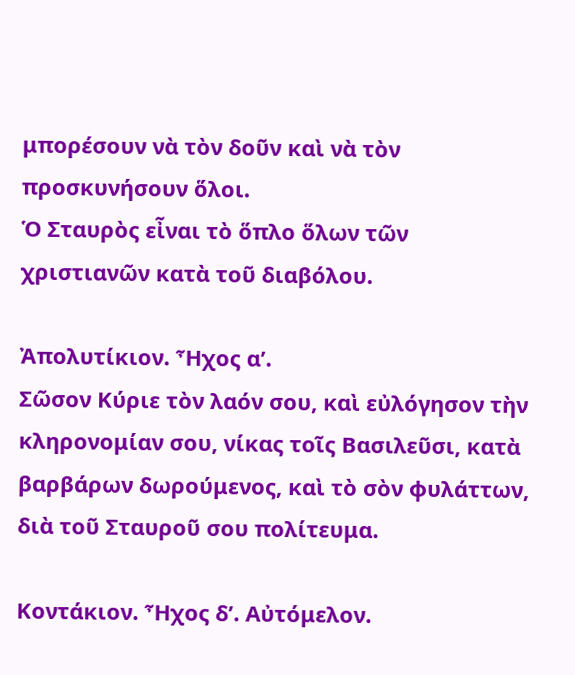μπορέσουν νὰ τὸν δοῦν καὶ νὰ τὸν προσκυνήσουν ὅλοι.
Ὁ Σταυρὸς εἶναι τὸ ὅπλο ὅλων τῶν χριστιανῶν κατὰ τοῦ διαβόλου.

Ἀπολυτίκιον. Ἦχος α’.
Σῶσον Κύριε τὸν λαόν σου, καὶ εὐλόγησον τὴν κληρονομίαν σου, νίκας τοῖς Βασιλεῦσι, κατὰ βαρβάρων δωρούμενος, καὶ τὸ σὸν φυλάττων, διὰ τοῦ Σταυροῦ σου πολίτευμα.

Κοντάκιον. Ἦχος δ’. Αὐτόμελον.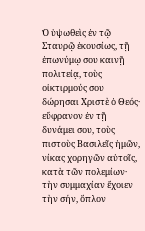Ὁ ὑψωθεὶς ἐν τῷ Σταυρῷ ἑκουσίως, τῇ ἐπωνύμῳ σου καινῇ πολιτείᾳ, τοὺς οἰκτιρμούς σου δώρησαι Χριστὲ ὁ Θεός· εὔφρανον ἐν τῇ δυνάμει σου, τοὺς πιστοὺς Βασιλεῖς ἡμῶν, νίκας χορηγῶν αὐτοῖς, κατὰ τῶν πολεμίων· τὴν συμμαχίαν ἔχοιεν τὴν σήν, ὅπλον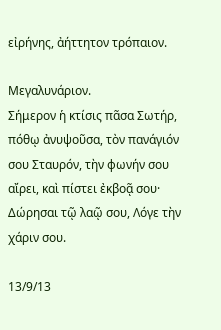εἰρήνης, ἀήττητον τρόπαιον.

Μεγαλυνάριον.
Σήμερον ἡ κτίσις πᾶσα Σωτήρ, πόθῳ ἀνυψοῦσα, τὸν πανάγιόν σου Σταυρόν, τὴν φωνήν σου αἴρει, καὶ πίστει ἐκβοᾷ σου· Δώρησαι τῷ λαῷ σου, Λόγε τὴν χάριν σου.

13/9/13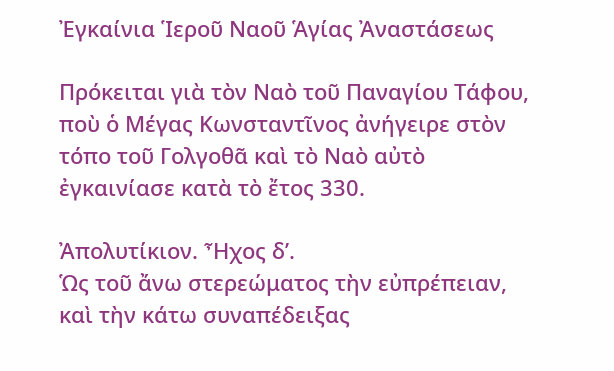Ἐγκαίνια Ἱεροῦ Ναοῦ Ἁγίας Ἀναστάσεως

Πρόκειται γιὰ τὸν Ναὸ τοῦ Παναγίου Τάφου, ποὺ ὁ Μέγας Κωνσταντῖνος ἀνήγειρε στὸν τόπο τοῦ Γολγοθᾶ καὶ τὸ Ναὸ αὐτὸ ἐγκαινίασε κατὰ τὸ ἔτος 330.

Ἀπολυτίκιον. Ἦχος δ’.
Ὡς τοῦ ἄνω στερεώματος τὴν εὐπρέπειαν, καὶ τὴν κάτω συναπέδειξας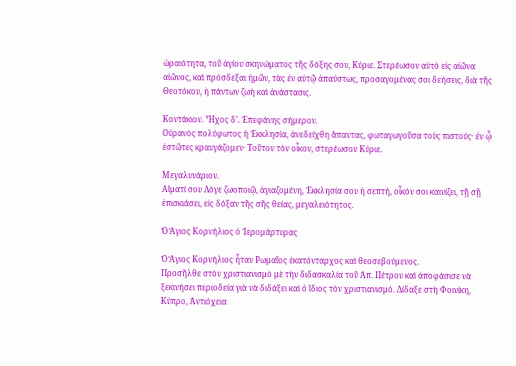ὡραιότητα, τοῦ ἁγίου σκηνώματος τῆς δόξης σου, Κύριε. Στερέωσον αὐτὸ εἰς αἰῶνα αἰῶνος, καὶ πρόσδεξαι ἡμῶν, τὰς ἐν αὐτῷ ἀπαύστως, προσαγομένας σοι δεήσεις, διὰ τῆς Θεοτόκου, ἡ πάντων ζωὴ καὶ ἀνάστασις.

Κοντάκιον. Ἦχος δ’. Ἐπεφάνης σήμερον.
Οὐρανὸς πολύφωτος ἡ Ἐκκλησία, ἀνεδείχθη ἅπαντας, φωταγωγοῦσα τοὺς πιστούς· ἐν ᾧ ἑστῶτες κραυγάζομεν· Τοῦτον τὸν οἶκον, στερέωσον Κύριε.

Μεγαλυνάριον.
Αἵματί σου Λόγε ζωοποιῷ, ἁγιαζομένη, Ἐκκλησία σου ἡ σεπτή, οἶκόν σοι καινίζει, τῇ σῇ ἐπισκιάσει, εἰς δόξαν τῆς σῆς θείας, μεγαλειότητος.

Ὁ Ἅγιος Κορνήλιος ὁ Ἱερομάρτυρας

Ὁ Ἅγιος Κορνήλιος ἦταν Ρωμαῖος ἑκατόνταρχος καὶ θεοσεβούμενος.
Προσῆλθε στὸν χριστιανισμὸ μὲ τὴν διδασκαλία τοῦ Ἀπ. Πέτρου καὶ ἀποφάσισε νὰ ξεκινήσει περιοδεία γιὰ νὰ διδάξει καὶ ὁ ἴδιος τὸν χριστιανισμό. Δίδαξε στὴ Φοινίκη, Κύπρο, Ἀντιόχεια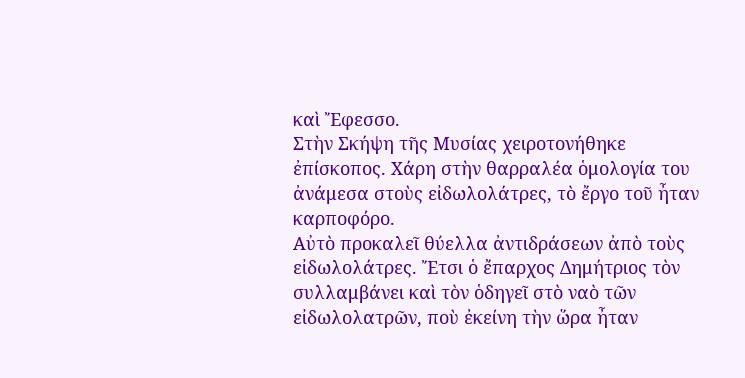καὶ Ἔφεσσο.
Στὴν Σκήψη τῆς Μυσίας χειροτονήθηκε ἐπίσκοπος. Χάρη στὴν θαρραλέα ὁμολογία του ἀνάμεσα στοὺς εἰδωλολάτρες, τὸ ἔργο τοῦ ἦταν καρποφόρο.
Αὐτὸ προκαλεῖ θύελλα ἀντιδράσεων ἀπὸ τοὺς εἰδωλολάτρες. Ἔτσι ὁ ἔπαρχος Δημήτριος τὸν συλλαμβάνει καὶ τὸν ὁδηγεῖ στὸ ναὸ τῶν εἰδωλολατρῶν, ποὺ ἐκείνη τὴν ὥρα ἦταν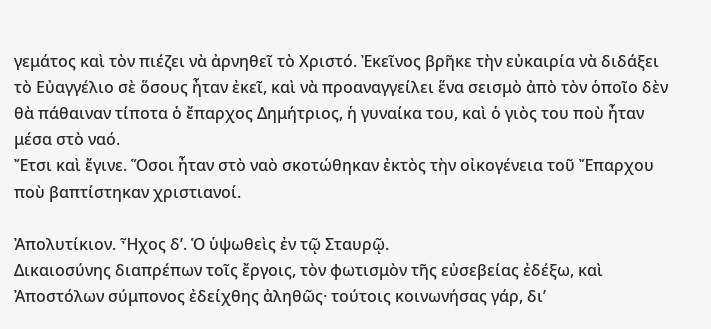γεμάτος καὶ τὸν πιέζει νὰ ἀρνηθεῖ τὸ Χριστό. Ἐκεῖνος βρῆκε τὴν εὐκαιρία νὰ διδάξει τὸ Εὐαγγέλιο σὲ ὅσους ἦταν ἐκεῖ, καὶ νὰ προαναγγείλει ἕνα σεισμὸ ἀπὸ τὸν ὁποῖο δὲν θὰ πάθαιναν τίποτα ὁ ἔπαρχος Δημήτριος, ἡ γυναίκα του, καὶ ὁ γιὸς του ποὺ ἦταν μέσα στὸ ναό.
Ἔτσι καὶ ἔγινε. Ὅσοι ἦταν στὸ ναὸ σκοτώθηκαν ἐκτὸς τὴν οἰκογένεια τοῦ Ἔπαρχου ποὺ βαπτίστηκαν χριστιανοί.

Ἀπολυτίκιον. Ἦχος δ’. Ὁ ὑψωθεὶς ἐν τῷ Σταυρῷ.
Δικαιοσύνης διαπρέπων τοῖς ἔργοις, τὸν φωτισμὸν τῆς εὐσεβείας ἐδέξω, καὶ Ἀποστόλων σύμπονος ἐδείχθης ἀληθῶς· τούτοις κοινωνήσας γάρ, δι’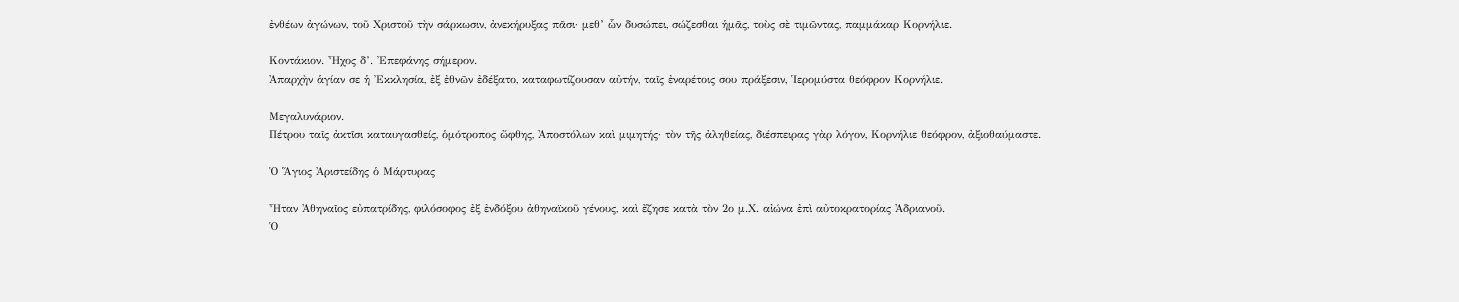ἐνθέων ἀγώνων, τοῦ Χριστοῦ τὴν σάρκωσιν, ἀνεκήρυξας πᾶσι· μεθ’ ὧν δυσώπει, σώζεσθαι ἡμᾶς, τοὺς σὲ τιμῶντας, παμμάκαρ Κορνήλιε.

Κοντάκιον. Ἦχος δ’. Ἐπεφάνης σήμερον.
Ἀπαρχὴν ἁγίαν σε ἡ Ἐκκλησία, ἐξ ἐθνῶν ἐδέξατο, καταφωτίζουσαν αὐτήν, ταῖς ἐναρέτοις σου πράξεσιν, Ἱερομύστα θεόφρον Κορνήλιε.

Μεγαλυνάριον.
Πέτρου ταῖς ἀκτῖσι καταυγασθείς, ὁμότροπος ὤφθης, Ἀποστόλων καὶ μιμητής· τὸν τῆς ἀληθείας, διέσπειρας γὰρ λόγον, Κορνήλιε θεόφρον, ἀξιοθαύμαστε.

Ὁ Ἅγιος Ἀριστείδης ὁ Μάρτυρας

Ἦταν Ἀθηναῖος εὐπατρίδης, φιλόσοφος ἐξ ἐνδόξου ἀθηναϊκοῦ γένους, καὶ ἔζησε κατὰ τὸν 2ο μ.Χ. αἰώνα ἐπὶ αὐτοκρατορίας Ἀδριανοῦ.
Ὁ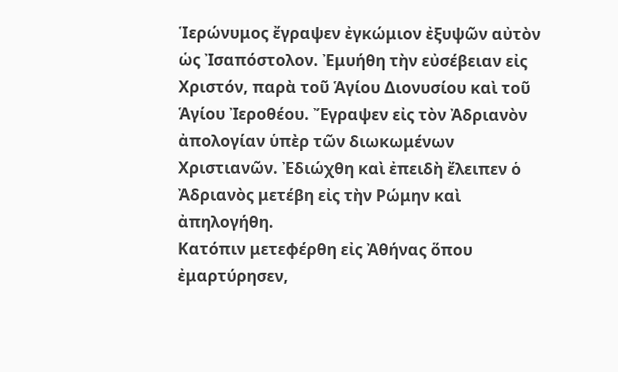Ἱερώνυμος ἔγραψεν ἐγκώμιον ἐξυψῶν αὐτὸν ὡς Ἰσαπόστολον. Ἐμυήθη τὴν εὐσέβειαν εἰς Χριστόν, παρὰ τοῦ Ἁγίου Διονυσίου καὶ τοῦ Ἁγίου Ἰεροθέου. Ἔγραψεν εἰς τὸν Ἀδριανὸν ἀπολογίαν ὑπὲρ τῶν διωκωμένων Χριστιανῶν. Ἐδιώχθη καὶ ἐπειδὴ ἔλειπεν ὁ Ἀδριανὸς μετέβη εἰς τὴν Ρώμην καὶ ἀπηλογήθη.
Κατόπιν μετεφέρθη εἰς Ἀθήνας ὅπου ἐμαρτύρησεν,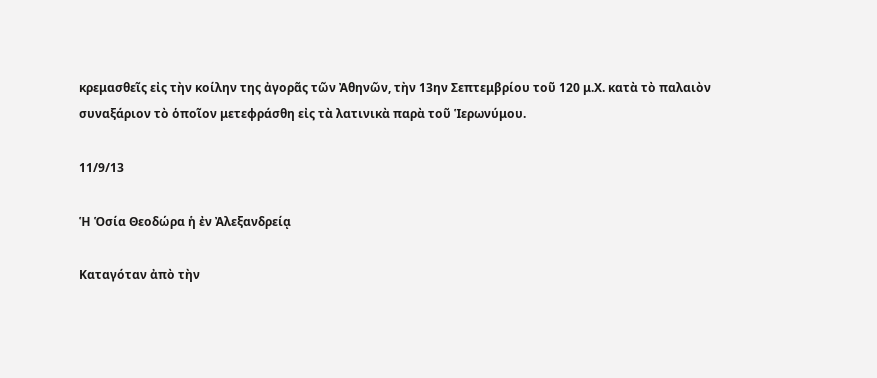κρεμασθεῖς εἰς τὴν κοίλην της ἀγορᾶς τῶν Ἀθηνῶν, τὴν 13ην Σεπτεμβρίου τοῦ 120 μ.Χ. κατὰ τὸ παλαιὸν συναξάριον τὸ ὁποῖον μετεφράσθη εἰς τὰ λατινικὰ παρὰ τοῦ Ἱερωνύμου.

11/9/13

Ἡ Ὁσία Θεοδώρα ἡ ἐν Ἀλεξανδρείᾳ

Καταγόταν ἀπὸ τὴν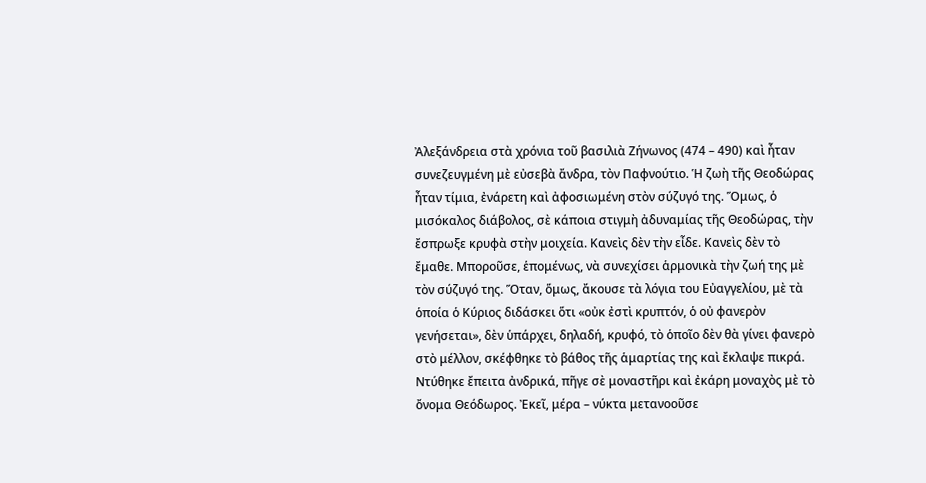Ἀλεξάνδρεια στὰ χρόνια τοῦ βασιλιὰ Ζήνωνος (474 – 490) καὶ ἦταν συνεζευγμένη μὲ εὐσεβὰ ἄνδρα, τὸν Παφνούτιο. Ἡ ζωὴ τῆς Θεοδώρας ἦταν τίμια, ἐνάρετη καὶ ἀφοσιωμένη στὸν σύζυγό της. Ὅμως, ὁ μισόκαλος διάβολος, σὲ κάποια στιγμὴ ἀδυναμίας τῆς Θεοδώρας, τὴν ἔσπρωξε κρυφὰ στὴν μοιχεία. Κανεὶς δὲν τὴν εἶδε. Κανεὶς δὲν τὸ ἔμαθε. Μποροῦσε, ἑπομένως, νὰ συνεχίσει ἁρμονικὰ τὴν ζωή της μὲ τὸν σύζυγό της. Ὅταν, ὅμως, ἄκουσε τὰ λόγια του Εὐαγγελίου, μὲ τὰ ὁποία ὁ Κύριος διδάσκει ὅτι «οὐκ ἐστὶ κρυπτόν, ὁ οὐ φανερὸν γενήσεται», δὲν ὑπάρχει, δηλαδή, κρυφό, τὸ ὁποῖο δὲν θὰ γίνει φανερὸ στὸ μέλλον, σκέφθηκε τὸ βάθος τῆς ἁμαρτίας της καὶ ἔκλαψε πικρά.
Ντύθηκε ἔπειτα ἀνδρικά, πῆγε σὲ μοναστῆρι καὶ ἐκάρη μοναχὸς μὲ τὸ ὄνομα Θεόδωρος. Ἐκεῖ, μέρα – νύκτα μετανοοῦσε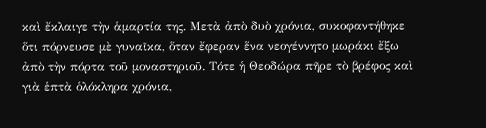καὶ ἔκλαιγε τὴν ἁμαρτία της. Μετὰ ἀπὸ δυὸ χρόνια, συκοφαντήθηκε ὅτι πόρνευσε μὲ γυναῖκα, ὅταν ἔφεραν ἕνα νεογέννητο μωράκι ἔξω ἀπὸ τὴν πόρτα τοῦ μοναστηριοῦ. Τότε ἡ Θεοδώρα πῆρε τὸ βρέφος καὶ γιὰ ἑπτὰ ὁλόκληρα χρόνια,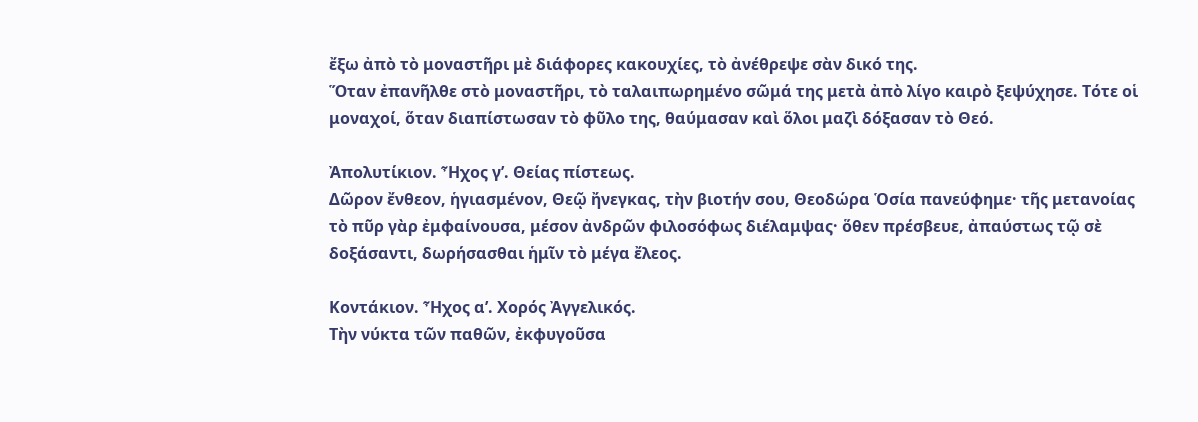ἔξω ἀπὸ τὸ μοναστῆρι μὲ διάφορες κακουχίες, τὸ ἀνέθρεψε σὰν δικό της.
Ὅταν ἐπανῆλθε στὸ μοναστῆρι, τὸ ταλαιπωρημένο σῶμά της μετὰ ἀπὸ λίγο καιρὸ ξεψύχησε. Τότε οἱ μοναχοί, ὅταν διαπίστωσαν τὸ φῦλο της, θαύμασαν καὶ ὅλοι μαζὶ δόξασαν τὸ Θεό.

Ἀπολυτίκιον. Ἦχος γ’. Θείας πίστεως.
Δῶρον ἔνθεον, ἡγιασμένον, Θεῷ ἤνεγκας, τὴν βιοτήν σου, Θεοδώρα Ὁσία πανεύφημε· τῆς μετανοίας τὸ πῦρ γὰρ ἐμφαίνουσα, μέσον ἀνδρῶν φιλοσόφως διέλαμψας· ὅθεν πρέσβευε, ἀπαύστως τῷ σὲ δοξάσαντι, δωρήσασθαι ἡμῖν τὸ μέγα ἔλεος.

Κοντάκιον. Ἦχος α’. Χορός Ἀγγελικός.
Τὴν νύκτα τῶν παθῶν, ἐκφυγοῦσα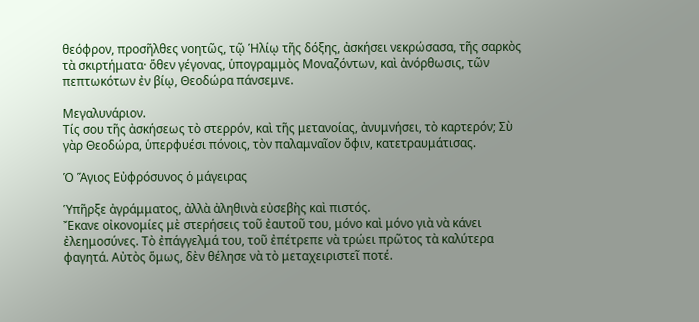θεόφρον, προσῆλθες νοητῶς, τῷ Ἡλίῳ τῆς δόξης, ἀσκήσει νεκρώσασα, τῆς σαρκὸς τὰ σκιρτήματα· ὅθεν γέγονας, ὑπογραμμὸς Μοναζόντων, καὶ ἀνόρθωσις, τῶν πεπτωκότων ἐν βίῳ, Θεοδώρα πάνσεμνε.

Μεγαλυνάριον.
Τίς σου τῆς ἀσκήσεως τὸ στερρόν, καὶ τῆς μετανοίας, ἀνυμνήσει, τὸ καρτερόν; Σὺ γὰρ Θεοδώρα, ὑπερφυέσι πόνοις, τὸν παλαμναῖον ὄφιν, κατετραυμάτισας.

Ὁ Ἅγιος Εὐφρόσυνος ὁ μάγειρας

Ὑπῆρξε ἀγράμματος, ἀλλὰ ἀληθινὰ εὐσεβὴς καὶ πιστός.
Ἔκανε οἰκονομίες μὲ στερήσεις τοῦ ἐαυτοῦ του, μόνο καὶ μόνο γιὰ νὰ κάνει ἐλεημοσύνες. Τὸ ἐπάγγελμά του, τοῦ ἐπέτρεπε νὰ τρώει πρῶτος τὰ καλύτερα φαγητά. Αὐτὸς ὅμως, δὲν θέλησε νὰ τὸ μεταχειριστεῖ ποτέ.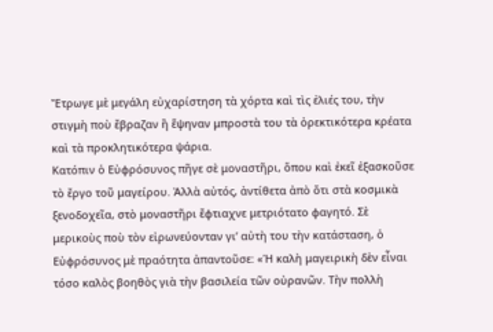Ἔτρωγε μὲ μεγάλη εὐχαρίστηση τὰ χόρτα καὶ τὶς ἐλιές του, τὴν στιγμὴ ποὺ ἔβραζαν ἢ ἕψηναν μπροστὰ του τὰ ὀρεκτικότερα κρέατα καὶ τὰ προκλητικότερα ψάρια.
Κατόπιν ὁ Εὐφρόσυνος πῆγε σὲ μοναστῆρι, ὅπου καὶ ἐκεῖ ἐξασκοῦσε τὸ ἔργο τοῦ μαγείρου. Ἀλλὰ αὐτός, ἀντίθετα ἀπὸ ὅτι στὰ κοσμικὰ ξενοδοχεῖα, στὸ μοναστῆρι ἔφτιαχνε μετριότατο φαγητό. Σὲ μερικοὺς ποὺ τὸν εἰρωνεύονταν γι’ αὐτὴ του τὴν κατάσταση, ὁ Εὐφρόσυνος μὲ πραότητα ἀπαντοῦσε: «Ἡ καλὴ μαγειρικὴ δὲν εἶναι τόσο καλὸς βοηθὸς γιὰ τὴν βασιλεία τῶν οὐρανῶν. Τὴν πολλὴ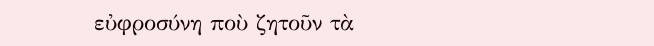εὐφροσύνη ποὺ ζητοῦν τὰ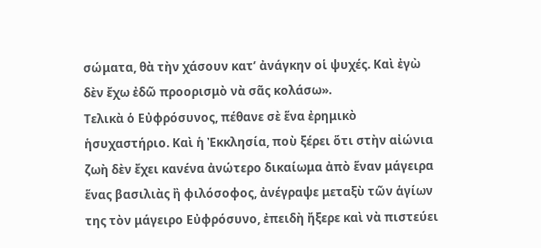σώματα, θὰ τὴν χάσουν κατ’ ἀνάγκην οἱ ψυχές. Καὶ ἐγὼ δὲν ἔχω ἐδῶ προορισμὸ νὰ σᾶς κολάσω».
Τελικὰ ὁ Εὐφρόσυνος, πέθανε σὲ ἕνα ἐρημικὸ ἡσυχαστήριο. Καὶ ἡ Ἐκκλησία, ποὺ ξέρει ὅτι στὴν αἰώνια ζωὴ δὲν ἔχει κανένα ἀνώτερο δικαίωμα ἀπὸ ἕναν μάγειρα ἕνας βασιλιὰς ἢ φιλόσοφος, ἀνέγραψε μεταξὺ τῶν ἁγίων της τὸν μάγειρο Εὐφρόσυνο, ἐπειδὴ ἤξερε καὶ νὰ πιστεύει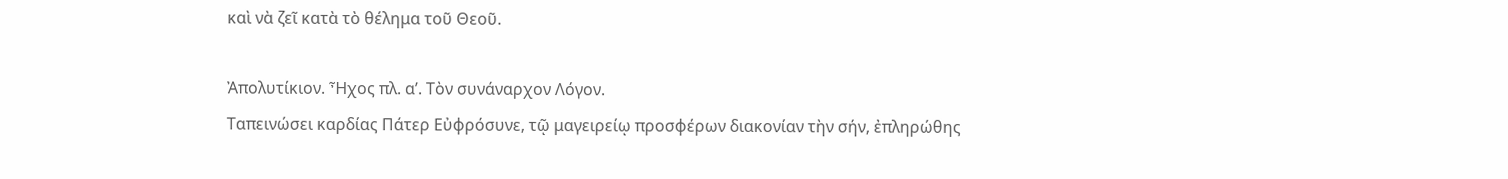καὶ νὰ ζεῖ κατὰ τὸ θέλημα τοῦ Θεοῦ.

Ἀπολυτίκιον. Ἦχος πλ. α’. Τὸν συνάναρχον Λόγον.
Ταπεινώσει καρδίας Πάτερ Εὐφρόσυνε, τῷ μαγειρείῳ προσφέρων διακονίαν τὴν σήν, ἐπληρώθης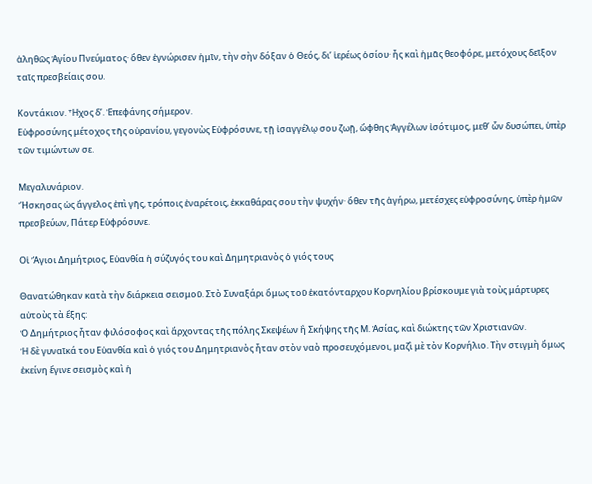ἀληθῶς Ἁγίου Πνεύματος· ὅθεν ἐγνώρισεν ἡμῖν, τὴν σὴν δόξαν ὁ Θεός, δι’ ἱερέως ὁσίου· ἧς καὶ ἡμᾶς θεοφόρε, μετόχους δεῖξον ταῖς πρεσβείαις σου.

Κοντάκιον. Ἦχος δ’. Ἐπεφάνης σήμερον.
Εὐφροσύνης μέτοχος τῆς οὐρανίου, γεγονὼς Εὐφρόσυνε, τῇ ἰσαγγέλῳ σου ζωῇ, ὤφθης Ἀγγέλων ἰσότιμος, μεθ’ ὧν δυσώπει, ὑπὲρ τῶν τιμώντων σε.

Μεγαλυνάριον.
Ἤσκησας ὡς ἄγγελος ἐπὶ γῆς, τρόποις ἐναρέτοις, ἐκκαθάρας σου τὴν ψυχήν· ὅθεν τῆς ἀγήρω, μετέσχες εὐφροσύνης, ὑπὲρ ἡμῶν πρεσβεύων, Πάτερ Εὐφρόσυνε.

Οἱ Ἅγιοι Δημήτριος, Εὐανθία ἡ σύζυγός του καὶ Δημητριανὸς ὁ γιός τους

Θανατώθηκαν κατὰ τὴν διάρκεια σεισμοῦ. Στὸ Συναξάρι ὅμως τοῦ ἑκατόνταρχου Κορνηλίου βρίσκουμε γιὰ τοὺς μάρτυρες αὐτοὺς τὰ ἕξης:
Ὁ Δημήτριος ἦταν φιλόσοφος καὶ ἄρχοντας τῆς πόλης Σκεψέων ἢ Σκήψης τῆς Μ. Ἀσίας, καὶ διώκτης τῶν Χριστιανῶν.
Ἡ δὲ γυναῖκά του Εὐανθία καὶ ὁ γιός του Δημητριανὸς ἦταν στὸν ναὸ προσευχόμενοι, μαζὶ μὲ τὸν Κορνήλιο. Τὴν στιγμὴ ὅμως ἐκείνη ἔγινε σεισμὸς καὶ ἡ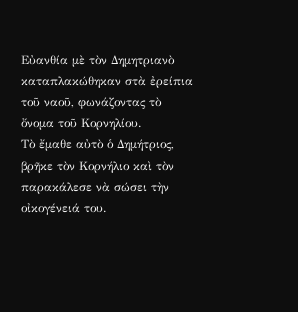Εὐανθία μὲ τὸν Δημητριανὸ καταπλακώθηκαν στὰ ἐρείπια τοῦ ναοῦ, φωνάζοντας τὸ ὄνομα τοῦ Κορνηλίου.
Τὸ ἔμαθε αὐτὸ ὁ Δημήτριος, βρῆκε τὸν Κορνήλιο καὶ τὸν παρακάλεσε νὰ σώσει τὴν οἰκογένειά του.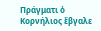Πράγματι ὁ Κορνήλιος ἔβγαλε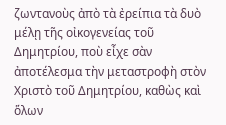ζωντανοὺς ἀπὸ τὰ ἐρείπια τὰ δυὸ μέλῃ τῆς οἰκογενείας τοῦ Δημητρίου, ποὺ εἶχε σὰν ἀποτέλεσμα τὴν μεταστροφὴ στὸν Χριστὸ τοῦ Δημητρίου, καθὼς καὶ ὅλων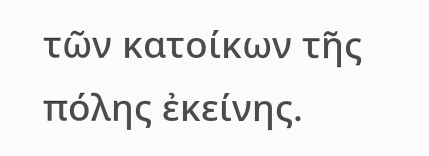τῶν κατοίκων τῆς πόλης ἐκείνης.